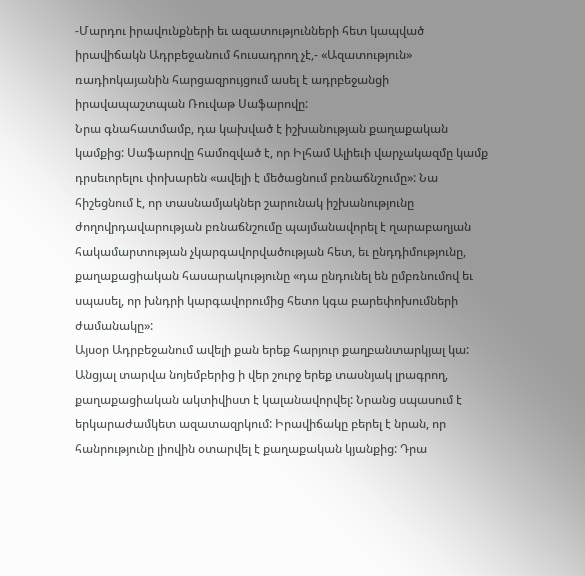-Մարդու իրավունքների եւ ազատությունների հետ կապված իրավիճակն Ադրբեջանում հուսադրող չէ,- «Ազատություն» ռադիոկայանին հարցազրույցում ասել է ադրբեջանցի իրավապաշտպան Ռուվաթ Սաֆարովը:
Նրա գնահատմամբ, դա կախված է իշխանության քաղաքական կամքից: Սաֆարովը համոզված է, որ Իլհամ Ալիեւի վարչակազմը կամք դրսեւորելու փոխարեն «ավելի է մեծացնում բռնաճնշումը»: Նա հիշեցնում է, որ տասնամյակներ շարունակ իշխանությունը ժողովրդավարության բռնաճնշումը պայմանավորել է ղարաբաղյան հակամարտության չկարգավորվածության հետ, եւ ընդդիմությունը, քաղաքացիական հասարակությունը «դա ընդունել են ըմբռնումով եւ սպասել, որ խնդրի կարգավորումից հետո կգա բարեփոխումների ժամանակը»:
Այսօր Ադրբեջանում ավելի քան երեք հարյուր քաղբանտարկյալ կա: Անցյալ տարվա նոյեմբերից ի վեր շուրջ երեք տասնյակ լրագրող, քաղաքացիական ակտիվիստ է կալանավորվել: Նրանց սպասում է երկարաժամկետ ազատազրկում: Իրավիճակը բերել է նրան, որ հանրությունը լիովին օտարվել է քաղաքական կյանքից: Դրա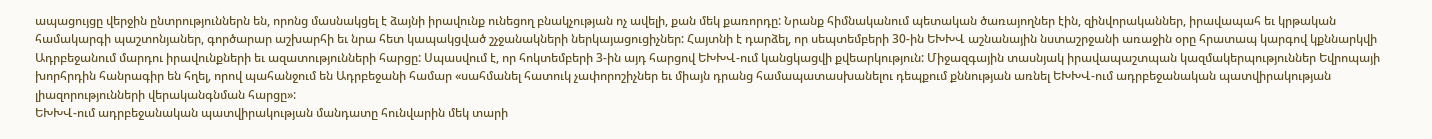ապացույցը վերջին ընտրություններն են, որոնց մասնակցել է ձայնի իրավունք ունեցող բնակչության ոչ ավելի, քան մեկ քառորդը: Նրանք հիմնականում պետական ծառայողներ էին, զինվորականներ, իրավապահ եւ կրթական համակարգի պաշտոնյաներ, գործարար աշխարհի եւ նրա հետ կապակցված շչջանակների ներկայացուցիչներ: Հայտնի է դարձել, որ սեպտեմբերի 30-ին ԵԽԽՎ աշնանային նստաշրջանի առաջին օրը հրատապ կարգով կքննարկվի Ադրբեջանում մարդու իրավունքների եւ ազատությունների հարցը: Սպասվում է, որ հոկտեմբերի 3-ին այդ հարցով ԵԽԽՎ-ում կանցկացվի քվեարկություն: Միջազգային տասնյակ իրավապաշտպան կազմակերպություններ Եվրոպայի խորհրդին հանրագիր են հղել, որով պահանջում են Ադրբեջանի համար «սահմանել հատուկ չափորոշիչներ եւ միայն դրանց համապատասխանելու դեպքում քննության առնել ԵԽԽՎ-ում ադրբեջանական պատվիրակության լիազորությունների վերականգնման հարցը»:
ԵԽԽՎ-ում ադրբեջանական պատվիրակության մանդատը հունվարին մեկ տարի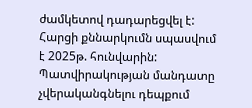ժամկետով դադարեցվել է: Հարցի քննարկումն սպասվում է 2025թ. հունվարին: Պատվիրակության մանդատը չվերականգնելու դեպքում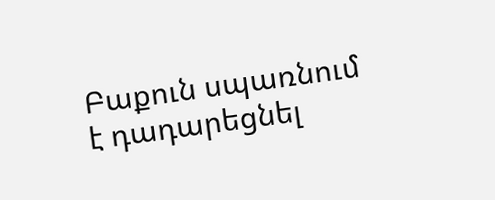Բաքուն սպառնում է դադարեցնել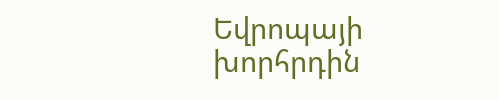Եվրոպայի խորհրդին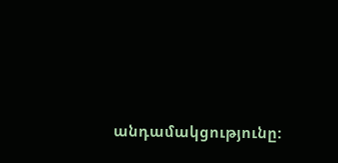անդամակցությունը: